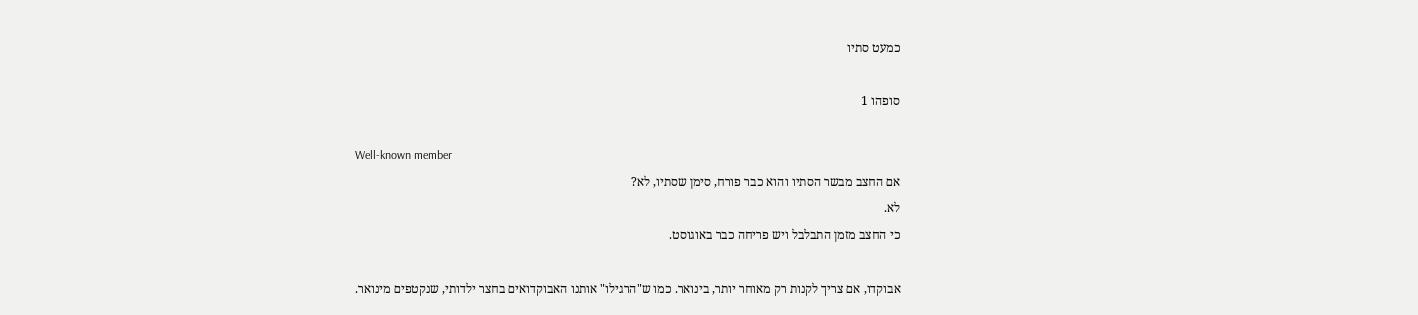כמעט סתיו

סופהו 1

Well-known member
אם החצב מבשר הסתיו והוא כבר פורח, סימן שסתיו, לא?
לא.
כי החצב מזמן התבלבל ויש פריחה כבר באוגוסט.

אבוקדו, אם צריך לקנות רק מאוחר יותר, בינואר. כמו ש"הרגילו" אותנו האבוקדואים בחצר ילדותי, שנקטפים מינואר.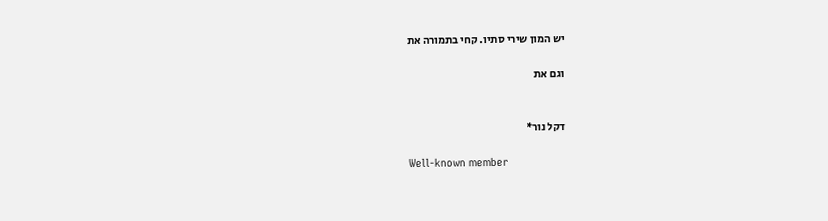יש המון שירי סתיו. קחי בתמורה את

וגם את


דקל נור*

Well-known member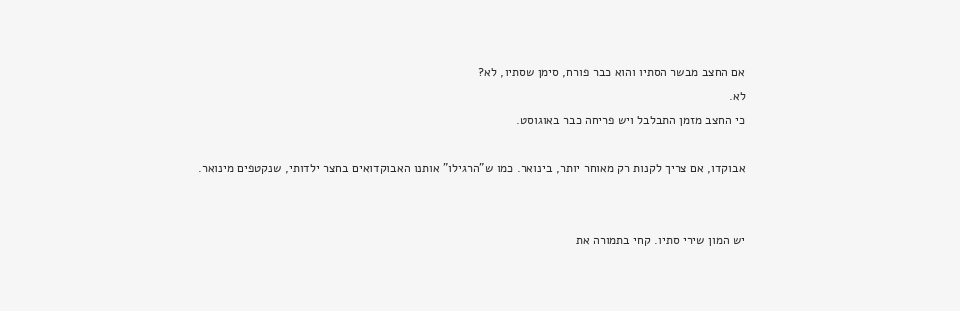אם החצב מבשר הסתיו והוא כבר פורח, סימן שסתיו, לא?
לא.
כי החצב מזמן התבלבל ויש פריחה כבר באוגוסט.

אבוקדו, אם צריך לקנות רק מאוחר יותר, בינואר. כמו ש"הרגילו" אותנו האבוקדואים בחצר ילדותי, שנקטפים מינואר.


יש המון שירי סתיו. קחי בתמורה את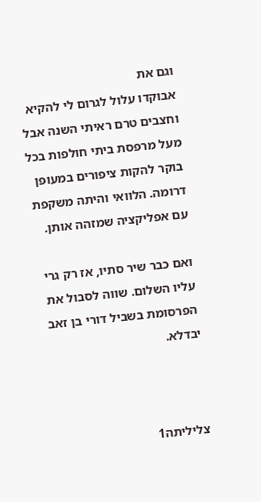וגם את
אבוקדו עלול לגרום לי להקיא וחצבים טרם ראיתי השנה אבל מעל מרפסת ביתי חולפות בכל בוקר להקות ציפורים במעופן דרומה. הלוואי והיתה משקפת עם אפליקציה שמזהה אותן.

ואם כבר שיר סתיו, אז רק גרי עליו השלום. שווה לסבול את הפרסומת בשביל דורי בן זאב יבדלא.



צליליתה1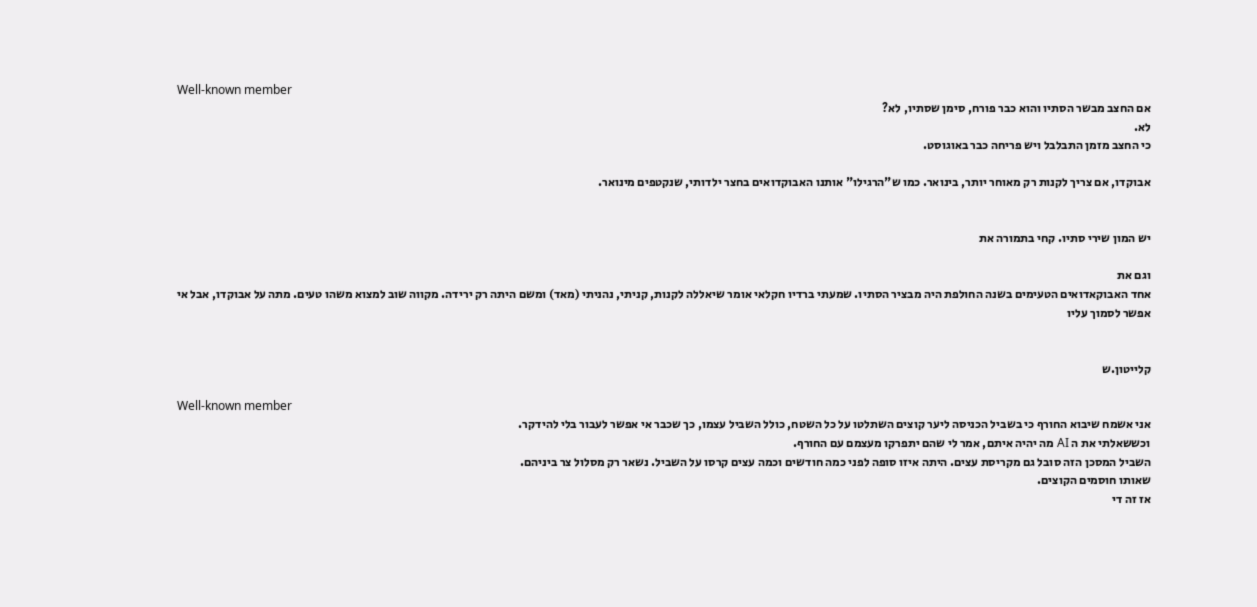Well-known member
אם החצב מבשר הסתיו והוא כבר פורח, סימן שסתיו, לא?
לא.
כי החצב מזמן התבלבל ויש פריחה כבר באוגוסט.

אבוקדו, אם צריך לקנות רק מאוחר יותר, בינואר. כמו ש"הרגילו" אותנו האבוקדואים בחצר ילדותי, שנקטפים מינואר.


יש המון שירי סתיו. קחי בתמורה את

וגם את
אחד האבוקאדואים הטעימים בשנה החולפת היה מבציר הסתיו. שמעתי ברדיו חקלאי אומר שיאללה לקנות, קניתי, נהניתי (מאד) ומשם היתה רק ירידה. מקווה שוב למצוא משהו טעים. מתה על אבוקדו, אבל אי אפשר לסמוך עליו


קלייטון.ש

Well-known member
אני אשמח שיבוא החורף כי בשביל הכניסה ליער קוצים השתלטו על כל השטח, כולל השביל עצמו, כך שכבר אי אפשר לעבור בלי להידקר.
וכששאלתי את ה AI מה יהיה איתם, אמר לי שהם יתפרקו מעצמם עם החורף.
השביל המסכן הזה סובל גם מקריסת עצים. היתה איזו סופה לפני כמה חודשים וכמה עצים קרסו על השביל. נשאר רק מסלול צר ביניהם.
שאותו חוסמים הקוצים.
אז זה די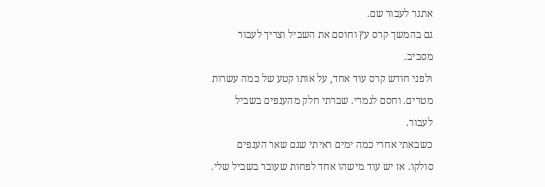אתגר לעבור שם.
גם בהמשך קרס עץ וחוסם את השביל וצריך לעבור מסביב.
ולפני חודש קרס עוד אחד, על אותו קטע של כמה עשרות מטרים. וחסם לגמרי. שברתי חלק מהענפים בשביל לעבור.
כשבאתי אחרי כמה ימים ראיתי שגם שאר הענפים סולקו. אז יש עוד מישהו אחד לפחות שעובר בשביל שלי.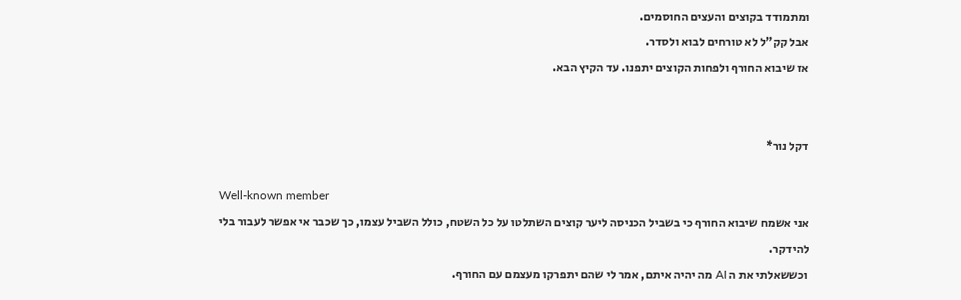ומתמודד בקוצים והעצים החוסמים.
אבל קק"ל לא טורחים לבוא ולסדר.
אז שיבוא החורף ולפחות הקוצים יתפנו. עד הקיץ הבא.


דקל נור*

Well-known member
אני אשמח שיבוא החורף כי בשביל הכניסה ליער קוצים השתלטו על כל השטח, כולל השביל עצמו, כך שכבר אי אפשר לעבור בלי להידקר.
וכששאלתי את ה AI מה יהיה איתם, אמר לי שהם יתפרקו מעצמם עם החורף.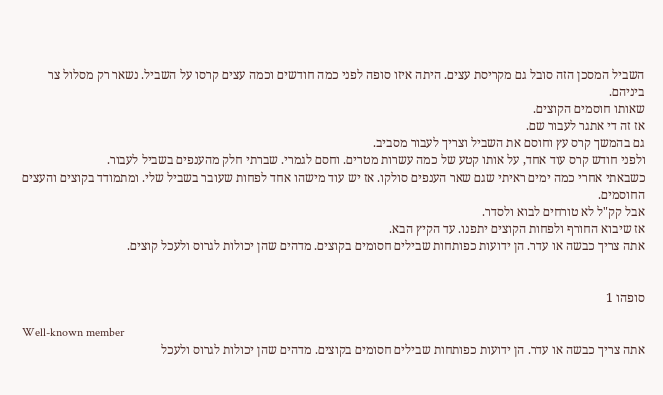השביל המסכן הזה סובל גם מקריסת עצים. היתה איזו סופה לפני כמה חודשים וכמה עצים קרסו על השביל. נשאר רק מסלול צר ביניהם.
שאותו חוסמים הקוצים.
אז זה די אתגר לעבור שם.
גם בהמשך קרס עץ וחוסם את השביל וצריך לעבור מסביב.
ולפני חודש קרס עוד אחד, על אותו קטע של כמה עשרות מטרים. וחסם לגמרי. שברתי חלק מהענפים בשביל לעבור.
כשבאתי אחרי כמה ימים ראיתי שגם שאר הענפים סולקו. אז יש עוד מישהו אחד לפחות שעובר בשביל שלי. ומתמודד בקוצים והעצים החוסמים.
אבל קק"ל לא טורחים לבוא ולסדר.
אז שיבוא החורף ולפחות הקוצים יתפנו. עד הקיץ הבא.
אתה צריך כבשה או עדר. הן ידועות כפותחות שבילים חסומים בקוצים. מדהים שהן יכולות לגרוס ולעכל קוצים.


סופהו 1

Well-known member
אתה צריך כבשה או עדר. הן ידועות כפותחות שבילים חסומים בקוצים. מדהים שהן יכולות לגרוס ולעכל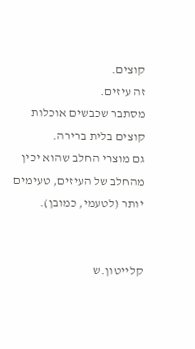קוצים.
זה עיזים.
מסתבר שכבשים אוכלות קוצים בלית ברירה.
גם מוצרי החלב שהוא יכין מהחלב של העיזים, טעימים יותר (לטעמי, כמובן).


קלייטון.ש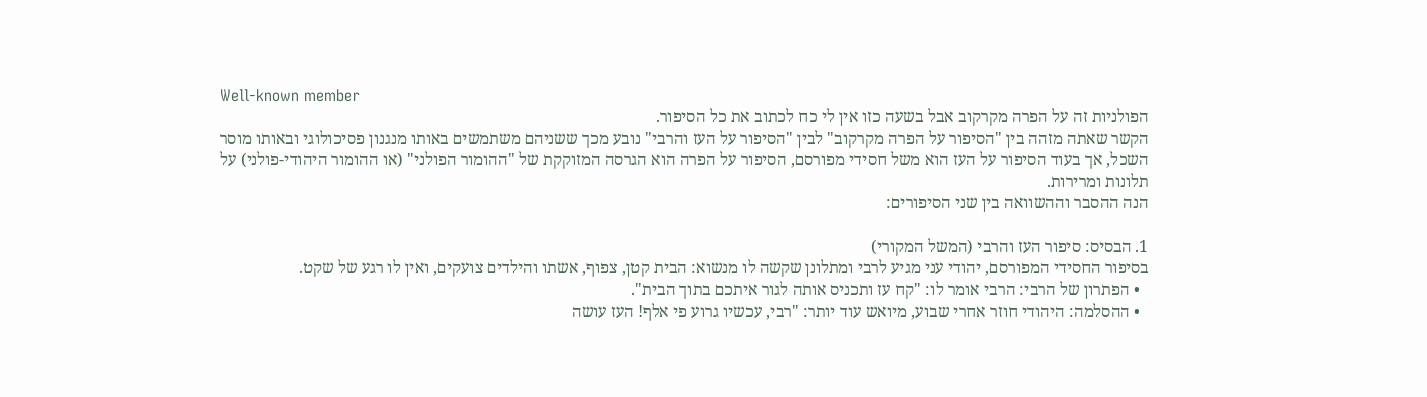Well-known member
הפולניות זה על הפרה מקרקוב אבל בשעה כזו אין לי כח לכתוב את כל הסיפור.
הקשר שאתה מזהה בין "הסיפור על הפרה מקרקוב" לבין "הסיפור על העז והרבי" נובע מכך ששניהם משתמשים באותו מנגנון פסיכולוגי ובאותו מוסר השכל, אך בעוד הסיפור על העז הוא משל חסידי מפורסם, הסיפור על הפרה הוא הגרסה המזוקקת של "ההומור הפולני" (או ההומור היהודי-פולני) על תלונות ומרירות.
הנה ההסבר וההשוואה בין שני הסיפורים:

1. הבסיס: סיפור העז והרבי (המשל המקורי)
בסיפור החסידי המפורסם, יהודי עני מגיע לרבי ומתלונן שקשה לו מנשוא: הבית קטן, צפוף, אשתו והילדים צועקים, ואין לו רגע של שקט.
  • הפתרון של הרבי: הרבי אומר לו: "קח עז ותכניס אותה לגור איתכם בתוך הבית".
  • ההסלמה: היהודי חוזר אחרי שבוע, מיואש עוד יותר: "רבי, עכשיו גרוע פי אלף! העז עושה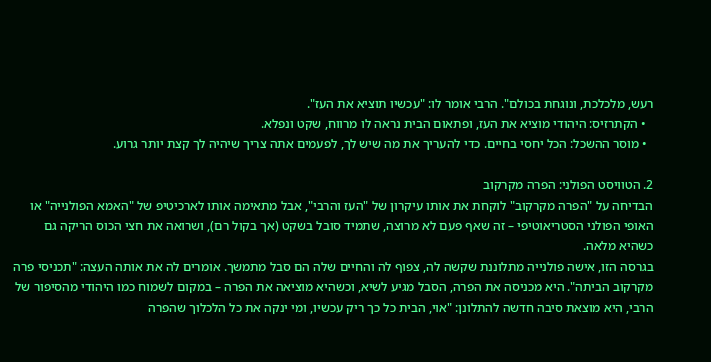רעש, מלכלכת, ונוגחת בכולם". הרבי אומר לו: "עכשיו תוציא את העז".
  • הקתרזיס: היהודי מוציא את העז, ופתאום הבית נראה לו מרווח, שקט ונפלא.
  • מוסר ההשכל: הכל יחסי בחיים. כדי להעריך את מה שיש לך, לפעמים אתה צריך שיהיה לך קצת יותר גרוע.

2. הטוויסט הפולני: הפרה מקרקוב
הבדיחה על "הפרה מקרקוב" לוקחת את אותו עיקרון של "העז והרבי", אבל מתאימה אותו לארכיטיפ של "האמא הפולנייה" או האופי הפולני הסטריאוטיפי – זה שאף פעם לא מרוצה, שתמיד סובל בשקט (אך בקול רם), ושרואה את חצי הכוס הריקה גם כשהיא מלאה.
בגרסה הזו, אישה פולנייה מתלוננת שקשה לה, צפוף לה והחיים שלה הם סבל מתמשך. אומרים לה את אותה העצה: "תכניסי פרה מקרקוב הביתה". היא מכניסה את הפרה, הסבל מגיע לשיא, וכשהיא מוציאה את הפרה – במקום לשמוח כמו היהודי מהסיפור של הרבי, היא מוצאת סיבה חדשה להתלונן: "אוי, הבית כל כך ריק עכשיו, ומי ינקה את כל הלכלוך שהפרה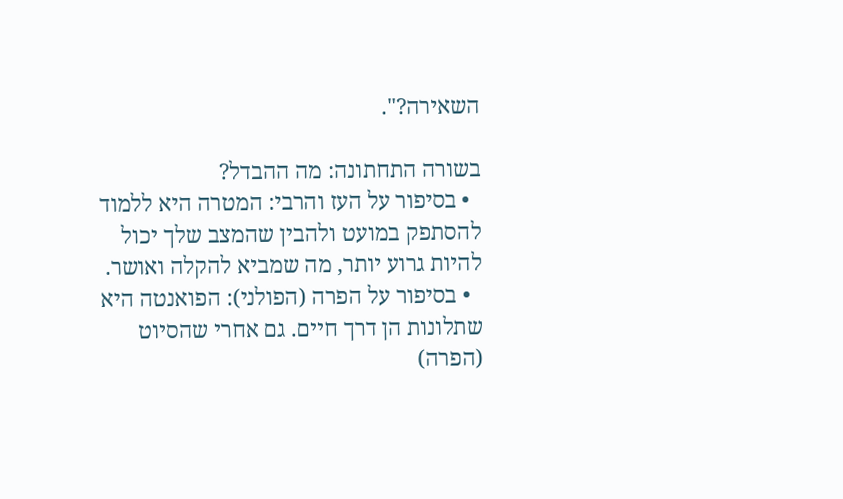השאירה?".

בשורה התחתונה: מה ההבדל?
  • בסיפור על העז והרבי: המטרה היא ללמוד להסתפק במועט ולהבין שהמצב שלך יכול להיות גרוע יותר, מה שמביא להקלה ואושר.
  • בסיפור על הפרה (הפולני): הפואנטה היא שתלונות הן דרך חיים. גם אחרי שהסיוט (הפרה)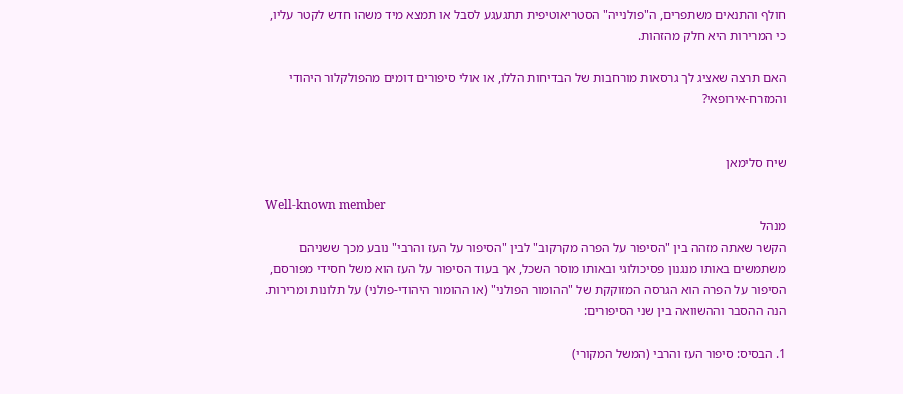חולף והתנאים משתפרים, ה"פולנייה" הסטריאוטיפית תתגעגע לסבל או תמצא מיד משהו חדש לקטר עליו, כי המרירות היא חלק מהזהות.

האם תרצה שאציג לך גרסאות מורחבות של הבדיחות הללו, או אולי סיפורים דומים מהפולקלור היהודי והמזרח-אירופאי?


שיח סלימאן

Well-known member
מנהל
הקשר שאתה מזהה בין "הסיפור על הפרה מקרקוב" לבין "הסיפור על העז והרבי" נובע מכך ששניהם משתמשים באותו מנגנון פסיכולוגי ובאותו מוסר השכל, אך בעוד הסיפור על העז הוא משל חסידי מפורסם, הסיפור על הפרה הוא הגרסה המזוקקת של "ההומור הפולני" (או ההומור היהודי-פולני) על תלונות ומרירות.
הנה ההסבר וההשוואה בין שני הסיפורים:

1. הבסיס: סיפור העז והרבי (המשל המקורי)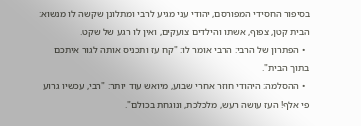בסיפור החסידי המפורסם, יהודי עני מגיע לרבי ומתלונן שקשה לו מנשוא: הבית קטן, צפוף, אשתו והילדים צועקים, ואין לו רגע של שקט.
  • הפתרון של הרבי: הרבי אומר לו: "קח עז ותכניס אותה לגור איתכם בתוך הבית".
  • ההסלמה: היהודי חוזר אחרי שבוע, מיואש עוד יותר: "רבי, עכשיו גרוע פי אלף! העז עושה רעש, מלכלכת, ונוגחת בכולם".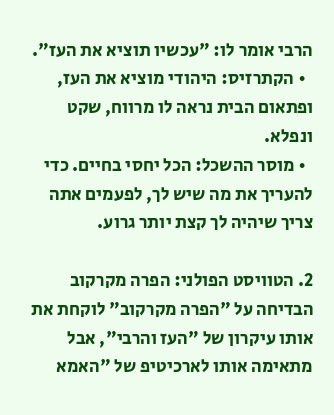הרבי אומר לו: "עכשיו תוציא את העז".
  • הקתרזיס: היהודי מוציא את העז, ופתאום הבית נראה לו מרווח, שקט ונפלא.
  • מוסר ההשכל: הכל יחסי בחיים. כדי להעריך את מה שיש לך, לפעמים אתה צריך שיהיה לך קצת יותר גרוע.

2. הטוויסט הפולני: הפרה מקרקוב
הבדיחה על "הפרה מקרקוב" לוקחת את אותו עיקרון של "העז והרבי", אבל מתאימה אותו לארכיטיפ של "האמא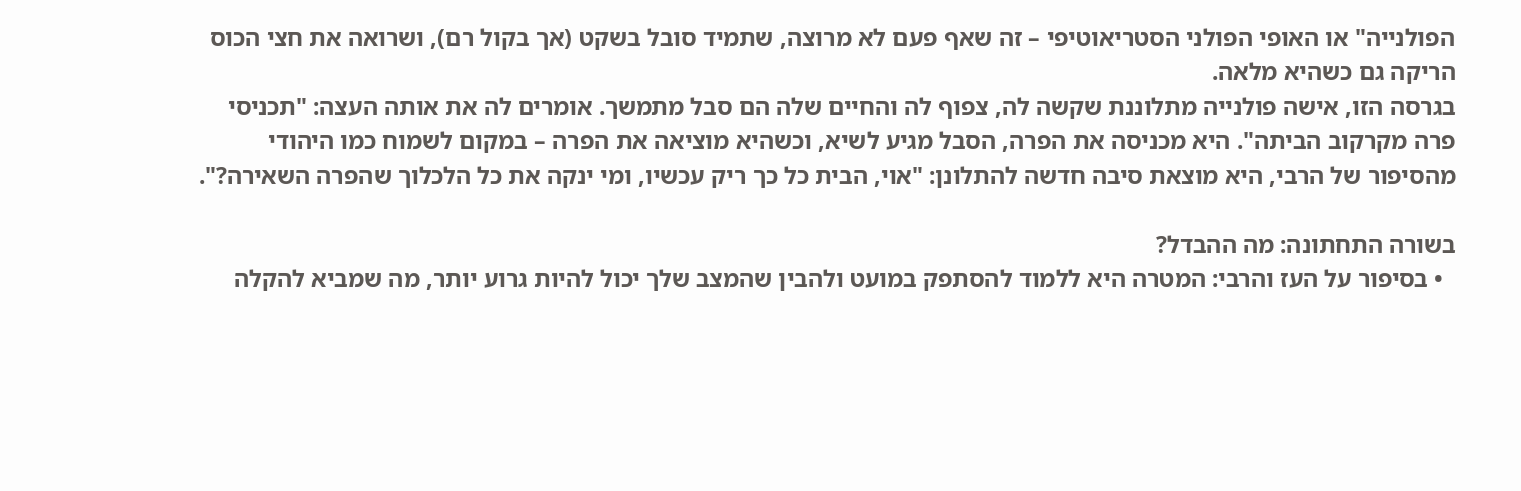הפולנייה" או האופי הפולני הסטריאוטיפי – זה שאף פעם לא מרוצה, שתמיד סובל בשקט (אך בקול רם), ושרואה את חצי הכוס הריקה גם כשהיא מלאה.
בגרסה הזו, אישה פולנייה מתלוננת שקשה לה, צפוף לה והחיים שלה הם סבל מתמשך. אומרים לה את אותה העצה: "תכניסי פרה מקרקוב הביתה". היא מכניסה את הפרה, הסבל מגיע לשיא, וכשהיא מוציאה את הפרה – במקום לשמוח כמו היהודי מהסיפור של הרבי, היא מוצאת סיבה חדשה להתלונן: "אוי, הבית כל כך ריק עכשיו, ומי ינקה את כל הלכלוך שהפרה השאירה?".

בשורה התחתונה: מה ההבדל?
  • בסיפור על העז והרבי: המטרה היא ללמוד להסתפק במועט ולהבין שהמצב שלך יכול להיות גרוע יותר, מה שמביא להקלה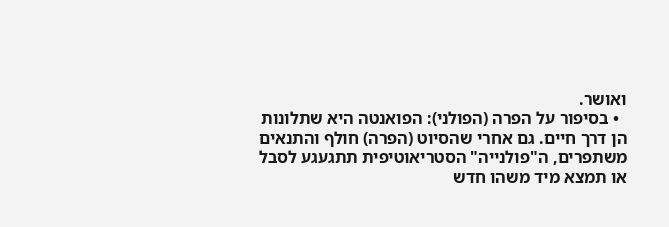ואושר.
  • בסיפור על הפרה (הפולני): הפואנטה היא שתלונות הן דרך חיים. גם אחרי שהסיוט (הפרה) חולף והתנאים משתפרים, ה"פולנייה" הסטריאוטיפית תתגעגע לסבל או תמצא מיד משהו חדש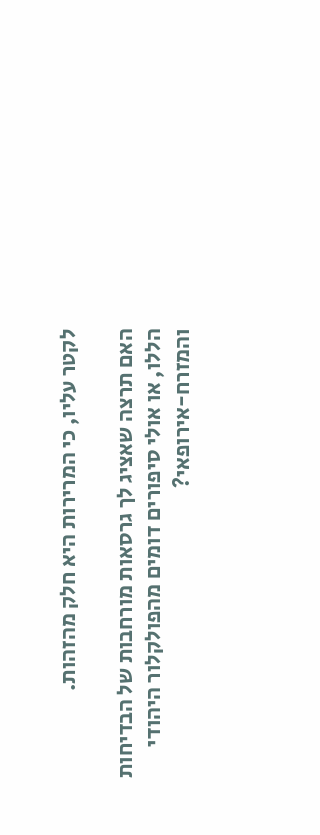לקטר עליו, כי המרירות היא חלק מהזהות.

האם תרצה שאציג לך גרסאות מורחבות של הבדיחות הללו, או אולי סיפורים דומים מהפולקלור היהודי והמזרח-אירופאי?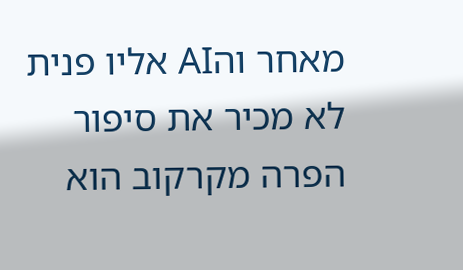מאחר והAI אליו פנית לא מכיר את סיפור הפרה מקרקוב הוא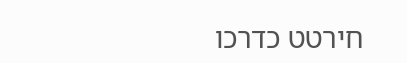חירטט כדרכו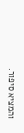והמציא סיפור.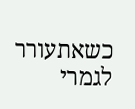כשאתעורר לגמרי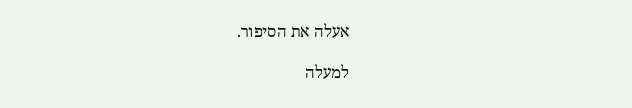אעלה את הסיפור.

למעלה